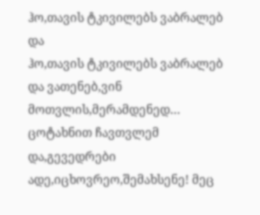ჰო,თავის ტკივილებს ვაბრალებ და
ჰო,თავის ტკივილებს ვაბრალებ და ვათენებ,ვინ მოთვლის,მერამდენედ… ცოტახნით ჩავთვლემ და,გევედრები ადე,იცხოვრეო,შემახსენე! მეც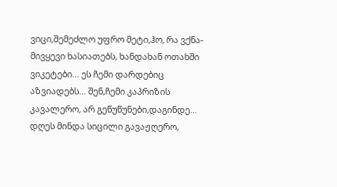ვიცი,შემეძლო უფრო მეტი,ჰო, რა ვქნა-მივყევი ხასიათებს, ხანდახან ოთახში ვიკეტები… ეს ჩემი დარდებიც აზვიადებს… შენ,ჩემი კაპრიზის კავალერო, არ გეწუწუნები,დაგინდე… დღეს მინდა სიცილი გავაჟღერო,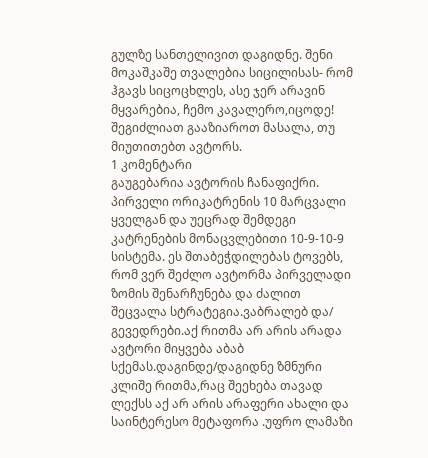გულზე სანთელივით დაგიდნე. შენი მოკაშკაშე თვალებია სიცილისას- რომ ჰგავს სიცოცხლეს, ასე ჯერ არავინ მყვარებია, ჩემო კავალერო,იცოდე!
შეგიძლიათ გააზიაროთ მასალა, თუ მიუთითებთ ავტორს.
1 კომენტარი
გაუგებარია ავტორის ჩანაფიქრი. პირველი ორიკატრენის 10 მარცვალი ყველგან და უეცრად შემდეგი კატრენების მონაცვლებითი 10-9-10-9 სისტემა. ეს შთაბეჭდილებას ტოვებს, რომ ვერ შეძლო ავტორმა პირველადი ზომის შენარჩუნება და ძალით შეცვალა სტრატეგია.ვაბრალებ და/ გევედრები.აქ რითმა არ არის არადა ავტორი მიყვება აბაბ სქემას.დაგინდე/დაგიდნე ზმნური კლიშე რითმა,რაც შეეხება თავად ლექსს აქ არ არის არაფერი ახალი და საინტერესო მეტაფორა .უფრო ლამაზი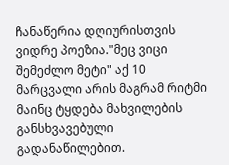ჩანაწერია დღიურისთვის ვიდრე პოეზია."მეც ვიცი შემეძლო მეტი" აქ 10 მარცვალი არის მაგრამ რიტმი მაინც ტყდება მახვილების განსხვავებული გადანაწილებით.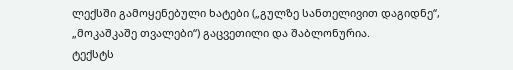ლექსში გამოყენებული ხატები („გულზე სანთელივით დაგიდნე“, „მოკაშკაშე თვალები“) გაცვეთილი და შაბლონურია.
ტექსტს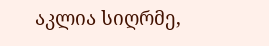აკლია სიღრმე,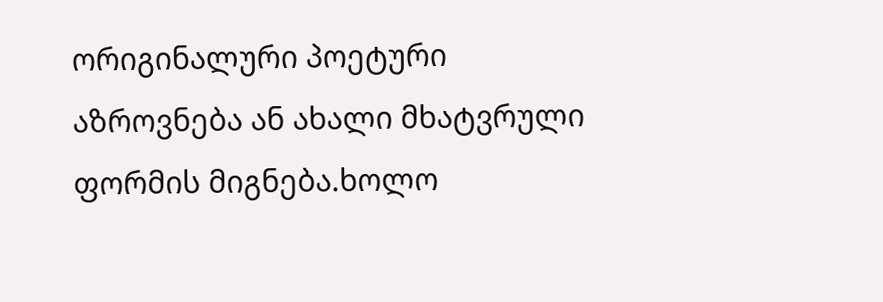ორიგინალური პოეტური აზროვნება ან ახალი მხატვრული ფორმის მიგნება.ხოლო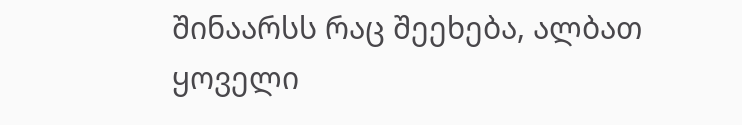შინაარსს რაც შეეხება, ალბათ ყოველი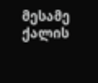მესამე ქალის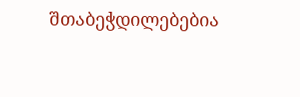შთაბეჭდილებებია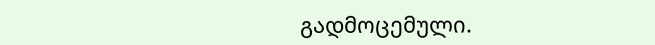გადმოცემული.